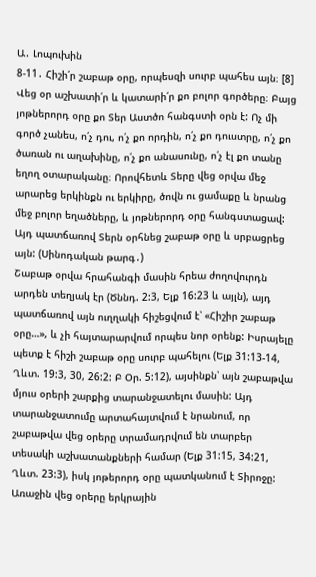Ա․ Լոպուխին
8-11․ Հիշի՛ր շաբաթ օրը, որպեսզի սուրբ պահես այն։ [8] Վեց օր աշխատի՛ր և կատարի՛ր քո բոլոր գործերը։ Բայց յոթներորդ օրը քո Տեր Աստծո հանգստի օրն է: Ոչ մի գործ չանես, ո՛չ դու, ո՛չ քո որդին, ո՛չ քո դուստրը, ո՛չ քո ծառան ու աղախինը, ո՛չ քո անասունը, ո՛չ էլ քո տանը եղող օտարականը։ Որովհետև Տերը վեց օրվա մեջ արարեց երկինքն ու երկիրը, ծովն ու ցամաքը և նրանց մեջ բոլոր եղածները, և յոթներորդ օրը հանգստացավ: Այդ պատճառով Տերն օրհնեց շաբաթ օրը և սրբացրեց այն: (Սինոդական թարգ․)
Շաբաթ օրվա հրահանգի մասին հրեա ժողովուրդն արդեն տեղյակ էր (Ծննդ. 2:3, Ելք 16:23 և այլն), այդ պատճառով այն ուղղակի հիշեցվում է՝ «Հիշիր շաբաթ օրը…», և չի հայտարարվում որպես նոր օրենք: Իսրայելը պետք է հիշի շաբաթ օրը սուրբ պահելու (Ելք 31:13-14, Ղևտ. 19:3, 30, 26:2: Բ Օր. 5:12), այսինքն՝ այն շաբաթվա մյուս օրերի շարքից տարանջատելու մասին: Այդ տարանջատումը արտահայտվում է նրանում, որ շաբաթվա վեց օրերը տրամադրվում են տարբեր տեսակի աշխատանքների համար (Ելք 31:15, 34:21, Ղևտ. 23:3), իսկ յոթերորդ օրը պատկանում է Տիրոջը: Առաջին վեց օրերը երկրային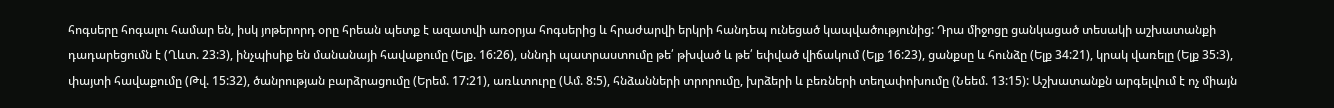հոգսերը հոգալու համար են, իսկ յոթերորդ օրը հրեան պետք է ազատվի առօրյա հոգսերից և հրաժարվի երկրի հանդեպ ունեցած կապվածությունից: Դրա միջոցը ցանկացած տեսակի աշխատանքի դադարեցումն է (Ղևտ. 23:3), ինչպիսիք են մանանայի հավաքումը (Ելք. 16:26), սննդի պատրաստումը թե՛ թխված և թե՛ եփված վիճակում (Ելք 16:23), ցանքսը և հունձը (Ելք 34:21), կրակ վառելը (Ելք 35:3), փայտի հավաքումը (Թվ. 15:32), ծանրության բարձրացումը (Երեմ. 17:21), առևտուրը (Ամ. 8:5), հնձանների տրորումը, խրձերի և բեռների տեղափոխումը (Նեեմ. 13:15): Աշխատանքն արգելվում է ոչ միայն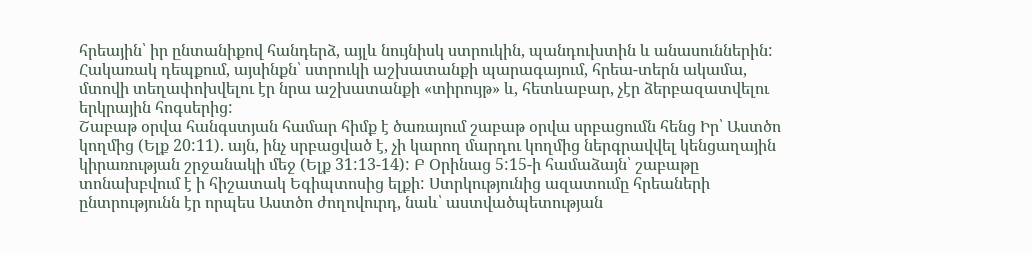հրեային՝ իր ընտանիքով հանդերձ, այլև նույնիսկ ստրուկին, պանդուխտին և անասուններին: Հակառակ դեպքում, այսինքն՝ ստրուկի աշխատանքի պարագայում, հրեա-տերն ակամա, մտովի տեղափոխվելու էր նրա աշխատանքի «տիրույթ» և, հետևաբար, չէր ձերբազատվելու երկրային հոգսերից:
Շաբաթ օրվա հանգստյան համար հիմք է ծառայում շաբաթ օրվա սրբացումն հենց Իր՝ Աստծո կողմից (Ելք 20:11). այն, ինչ սրբացված է, չի կարող մարդու կողմից ներգրավվել կենցաղային կիրառության շրջանակի մեջ (Ելք 31:13-14): Բ Օրինաց 5:15-ի համաձայն՝ շաբաթը տոնախբվում է ի հիշատակ Եգիպտոսից ելքի: Ստրկությունից ազատումը հրեաների ընտրությունն էր որպես Աստծո ժողովուրդ, նաև՝ աստվածպետության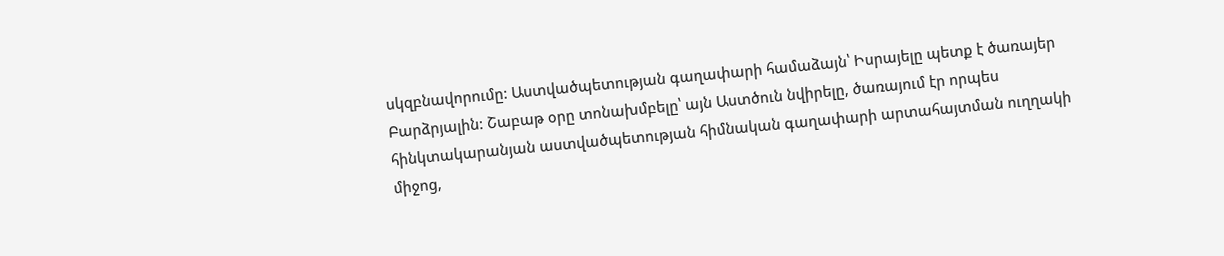սկզբնավորումը: Աստվածպետության գաղափարի համաձայն՝ Իսրայելը պետք է ծառայեր Բարձրյալին: Շաբաթ օրը տոնախմբելը՝ այն Աստծուն նվիրելը, ծառայում էր որպես հինկտակարանյան աստվածպետության հիմնական գաղափարի արտահայտման ուղղակի միջոց,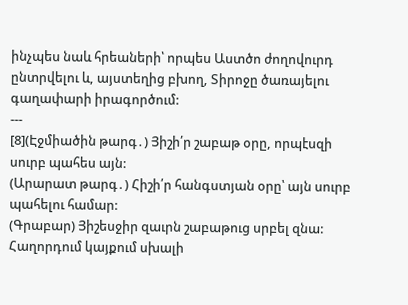ինչպես նաև հրեաների՝ որպես Աստծո ժողովուրդ ընտրվելու և, այստեղից բխող, Տիրոջը ծառայելու գաղափարի իրագործում:
---
[8](Էջմիածին թարգ․) Յիշի՛ր շաբաթ օրը, որպէսզի սուրբ պահես այն:
(Արարատ թարգ․) Հիշի՛ր հանգստյան օրը՝ այն սուրբ պահելու համար:
(Գրաբար) Յիշեսջիր զաւրն շաբաթուց սրբել զնա:
Հաղորդում կայքում սխալի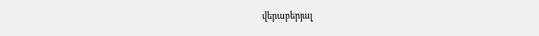վերաբերյալ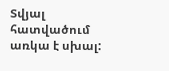Տվյալ հատվածում առկա է սխալ: